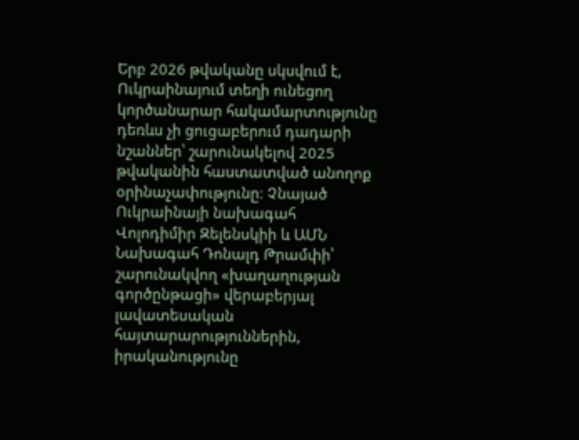Երբ 2026 թվականը սկսվում է, Ուկրաինայում տեղի ունեցող կործանարար հակամարտությունը դեռևս չի ցուցաբերում դադարի նշաններ՝ շարունակելով 2025 թվականին հաստատված անողոք օրինաչափությունը։ Չնայած Ուկրաինայի նախագահ Վոլոդիմիր Զելենսկիի և ԱՄՆ Նախագահ Դոնալդ Թրամփի՝ շարունակվող «խաղաղության գործընթացի» վերաբերյալ լավատեսական հայտարարություններին, իրականությունը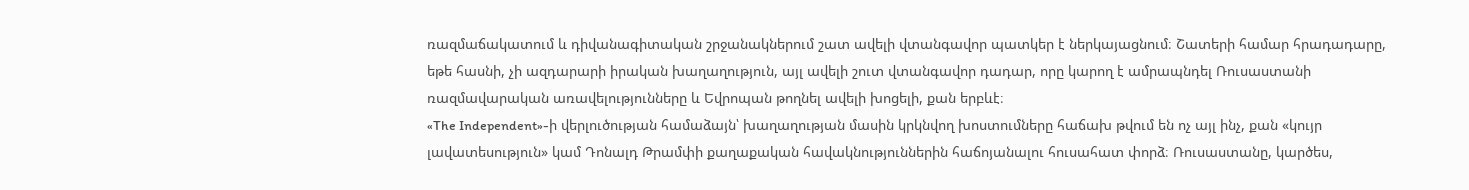ռազմաճակատում և դիվանագիտական շրջանակներում շատ ավելի վտանգավոր պատկեր է ներկայացնում։ Շատերի համար հրադադարը, եթե հասնի, չի ազդարարի իրական խաղաղություն, այլ ավելի շուտ վտանգավոր դադար, որը կարող է ամրապնդել Ռուսաստանի ռազմավարական առավելությունները և Եվրոպան թողնել ավելի խոցելի, քան երբևէ։
«The Independent»-ի վերլուծության համաձայն՝ խաղաղության մասին կրկնվող խոստումները հաճախ թվում են ոչ այլ ինչ, քան «կույր լավատեսություն» կամ Դոնալդ Թրամփի քաղաքական հավակնություններին հաճոյանալու հուսահատ փորձ։ Ռուսաստանը, կարծես,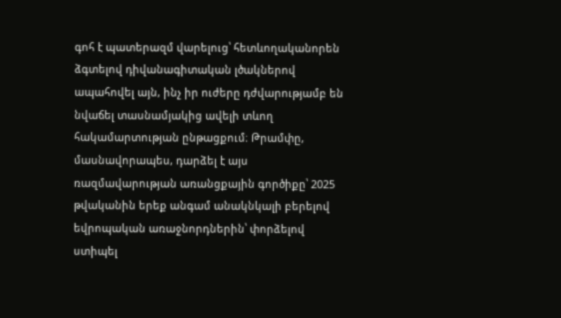գոհ է պատերազմ վարելուց՝ հետևողականորեն ձգտելով դիվանագիտական լծակներով ապահովել այն, ինչ իր ուժերը դժվարությամբ են նվաճել տասնամյակից ավելի տևող հակամարտության ընթացքում։ Թրամփը, մասնավորապես, դարձել է այս ռազմավարության առանցքային գործիքը՝ 2025 թվականին երեք անգամ անակնկալի բերելով եվրոպական առաջնորդներին՝ փորձելով ստիպել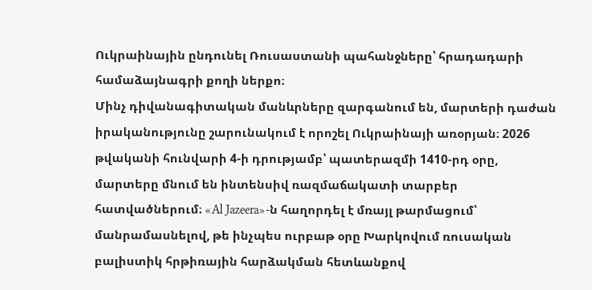Ուկրաինային ընդունել Ռուսաստանի պահանջները՝ հրադադարի համաձայնագրի քողի ներքո։
Մինչ դիվանագիտական մանևրները զարգանում են, մարտերի դաժան իրականությունը շարունակում է որոշել Ուկրաինայի առօրյան։ 2026 թվականի հունվարի 4-ի դրությամբ՝ պատերազմի 1410-րդ օրը, մարտերը մնում են ինտենսիվ ռազմաճակատի տարբեր հատվածներում։ «Al Jazeera»-ն հաղորդել է մռայլ թարմացում՝ մանրամասնելով, թե ինչպես ուրբաթ օրը Խարկովում ռուսական բալիստիկ հրթիռային հարձակման հետևանքով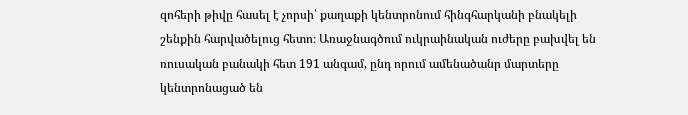զոհերի թիվը հասել է չորսի՝ քաղաքի կենտրոնում հինգհարկանի բնակելի շենքին հարվածելուց հետո։ Առաջնագծում ուկրաինական ուժերը բախվել են ռուսական բանակի հետ 191 անգամ, ընդ որում ամենածանր մարտերը կենտրոնացած են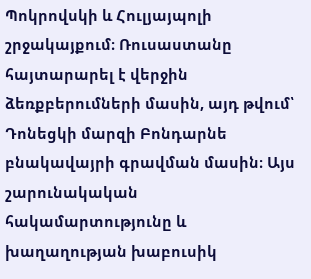Պոկրովսկի և Հուլյայպոլի շրջակայքում։ Ռուսաստանը հայտարարել է վերջին ձեռքբերումների մասին, այդ թվում՝ Դոնեցկի մարզի Բոնդարնե բնակավայրի գրավման մասին։ Այս շարունակական հակամարտությունը և խաղաղության խաբուսիկ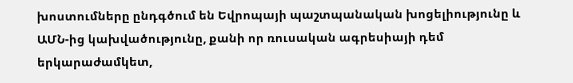խոստումները ընդգծում են Եվրոպայի պաշտպանական խոցելիությունը և ԱՄՆ-ից կախվածությունը, քանի որ ռուսական ագրեսիայի դեմ երկարաժամկետ,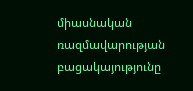միասնական ռազմավարության բացակայությունը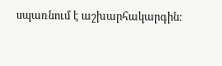սպառնում է աշխարհակարգին։